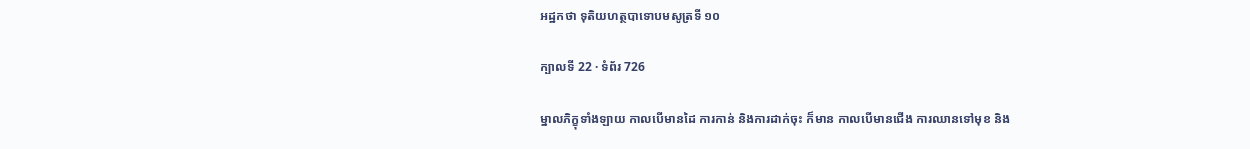អដ្ឋកថា ទុតិយហត្ថបាទោបមសូត្រទី ១០

ក្បាលទី 22 · ទំព័រ 726

ម្នាលភិក្ខុទាំងឡាយ កាលបើមានដៃ ការកាន់ និងការដាក់ចុះ ក៏មាន កាលបើមានជើង ការឈានទៅមុខ និង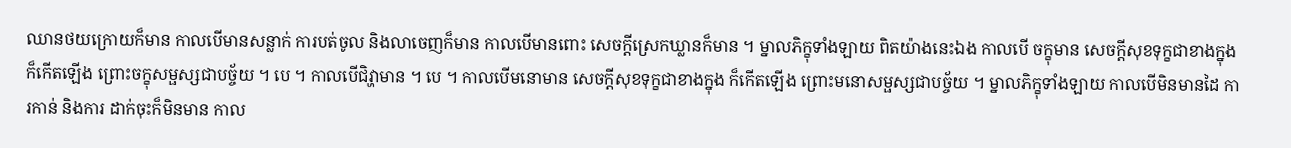ឈានថយក្រោយក៏មាន កាលបើមានសន្លាក់ ការបត់ចូល និងលាចេញក៏មាន កាលបើមានពោះ សេចក្តីស្រេកឃ្លានក៏មាន ។ ម្នាលភិក្ខុទាំងឡាយ ពិតយ៉ាងនេះឯង កាលបើ ចក្ខុមាន សេចក្តីសុខទុក្ខជាខាងក្នុងក៏កើតឡើង ព្រោះចក្ខុសម្ផស្សជាបច្ច័យ ។ បេ ។ កាលបើជិវ្ហាមាន ។ បេ ។ កាលបើមនោមាន សេចក្តីសុខទុក្ខជាខាងក្នុង ក៏កើតឡើង ព្រោះមនោសម្ផស្សជាបច្ច័យ ។ ម្នាលភិក្ខុទាំងឡាយ កាលបើមិនមានដៃ ការកាន់ និងការ ដាក់ចុះក៏មិនមាន កាល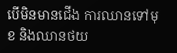បើមិនមានជើង ការឈានទៅមុខ និងឈានថយ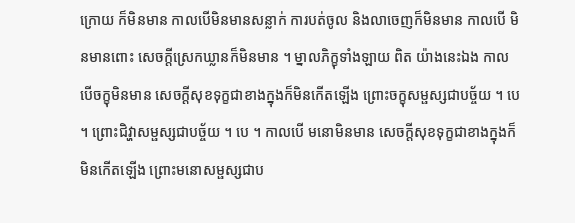ក្រោយ ក៏មិនមាន កាលបើមិនមានសន្លាក់ ការបត់ចូល និងលាចេញក៏មិនមាន កាលបើ មិនមានពោះ សេចក្តីស្រេកឃ្លានក៏មិនមាន ។ ម្នាលភិក្ខុទាំងឡាយ ពិត យ៉ាងនេះឯង កាលបើចក្ខុមិនមាន សេចក្តីសុខទុក្ខជាខាងក្នុងក៏មិនកើតឡើង ព្រោះចក្ខុសម្ផស្សជាបច្ច័យ ។ បេ ។ ព្រោះជិវ្ហាសម្ផស្សជាបច្ច័យ ។ បេ ។ កាលបើ មនោមិនមាន សេចក្តីសុខទុក្ខជាខាងក្នុងក៏មិនកើតឡើង ព្រោះមនោសម្ផស្សជាប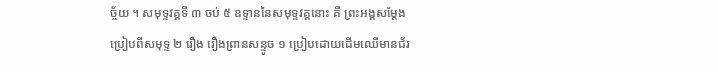ច្ច័យ ។ សមុទ្ទវគ្គទី ៣ ចប់ ៥ ឧទ្ទាននៃសមុទ្ទវគ្គនោះ គឺ ព្រះអង្គសម្តែងប្រៀបពីសមុទ្ទ ២ រឿង រឿងព្រានសន្ទូច ១ ប្រៀបដោយដើមឈើមានជ័រ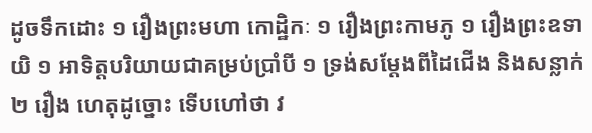ដូចទឹកដោះ ១ រឿងព្រះមហា កោដ្ឋិកៈ ១ រឿងព្រះកាមភូ ១ រឿងព្រះឧទាយិ ១ អាទិត្តបរិយាយជាគម្រប់ប្រាំបី ១ ទ្រង់សម្តែងពីដៃជើង និងសន្លាក់ ២ រឿង ហេតុដូច្នោះ ទើបហៅថា វ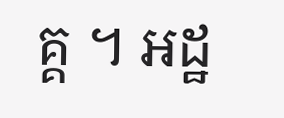គ្គ ។ អដ្ឋ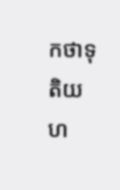កថាទុតិយហ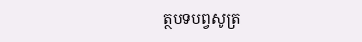ត្ថបទបព្វសូត្រ